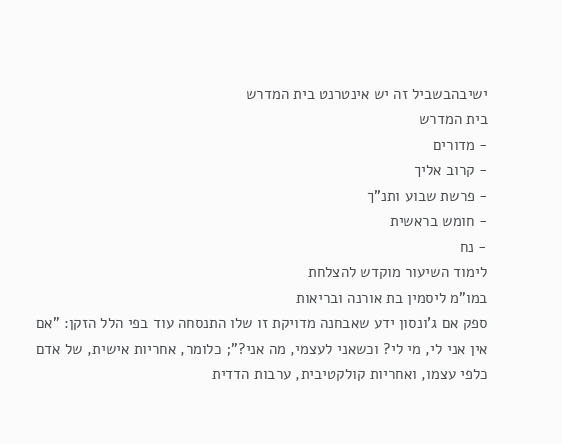ישיבהבשביל זה יש אינטרנט בית המדרש
בית המדרש
- מדורים
- קרוב אליך
- פרשת שבוע ותנ"ך
- חומש בראשית
- נח
לימוד השיעור מוקדש להצלחת
במו"מ ליסמין בת אורנה ובריאות
ספק אם ג'ונסון ידע שאבחנה מדויקת זו שלו התנסחה עוד בפי הלל הזקן: "אם אין אני לי, מי לי? וכשאני לעצמי, מה אני?"; כלומר, אחריות אישית, של אדם כלפי עצמו, ואחריות קולקטיבית, ערבות הדדית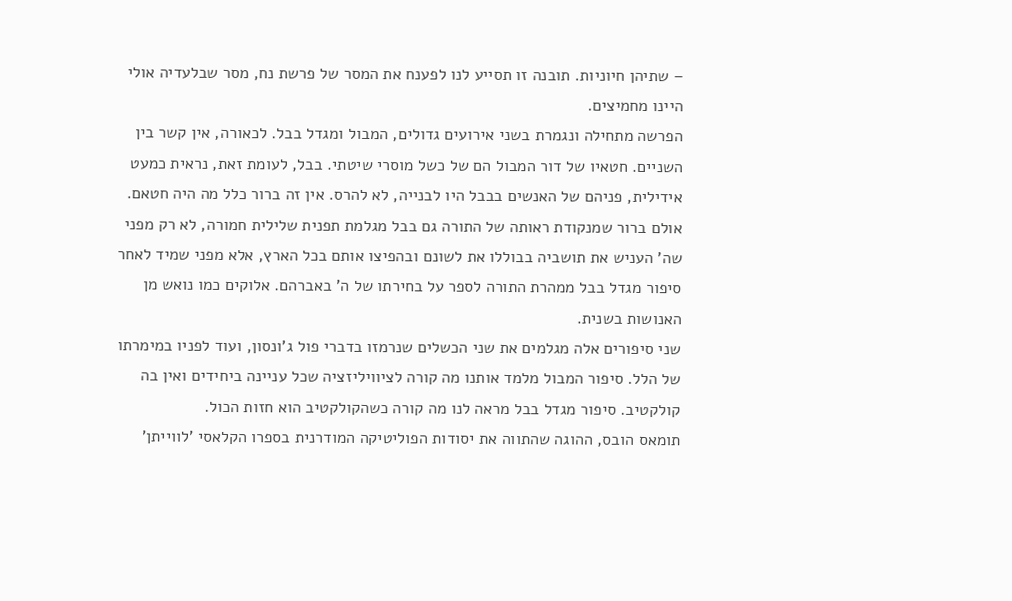– שתיהן חיוניות. תובנה זו תסייע לנו לפענח את המסר של פרשת נח, מסר שבלעדיה אולי היינו מחמיצים.
הפרשה מתחילה ונגמרת בשני אירועים גדולים, המבול ומגדל בבל. לכאורה, אין קשר בין השניים. חטאיו של דור המבול הם של כשל מוסרי שיטתי. בבל, לעומת זאת, נראית כמעט אידילית, פניהם של האנשים בבבל היו לבנייה, לא להרס. אין זה ברור כלל מה היה חטאם. אולם ברור שמנקודת ראותה של התורה גם בבל מגלמת תפנית שלילית חמורה, לא רק מפני שה' העניש את תושביה בבוללו את לשונם ובהפיצו אותם בכל הארץ, אלא מפני שמיד לאחר סיפור מגדל בבל ממהרת התורה לספר על בחירתו של ה' באברהם. אלוקים כמו נואש מן האנושות בשנית.
שני סיפורים אלה מגלמים את שני הכשלים שנרמזו בדברי פול ג'ונסון, ועוד לפניו במימרתו של הלל. סיפור המבול מלמד אותנו מה קורה לציוויליזציה שכל עניינה ביחידים ואין בה קולקטיב. סיפור מגדל בבל מראה לנו מה קורה כשהקולקטיב הוא חזות הכול.
תומאס הובס, ההוגה שהתווה את יסודות הפוליטיקה המודרנית בספרו הקלאסי 'לווייתן'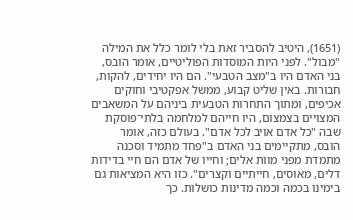(1651), היטיב להסביר זאת בלי לומר כלל את המילה "מבול". לפני היות המוסדות הפוליטיים, אומר הובס, בני האדם היו ב"מצב הטבעי". הם היו יחידים, להקות, חבורות. באין שליט קבוע, ממשל אפקטיבי וחוקים אכיפים, ומתוך התחרות הטבעית ביניהם על המשאבים המצויים בצמצום, היו חייהם למלחמה בלתי־פוסקת שבה "כל אדם אויב לכל אדם". בעולם כזה, אומר הובס, מתקיימים בני האדם ב"פחד מתמיד וסכנה מתמדת מפני מוות אלים; וחייו של אדם הם חיי בדידות דלים, מאוסים, חייתיים וקצרים". כזו היא המציאות גם בימינו בכמה וכמה מדינות כושלות. כך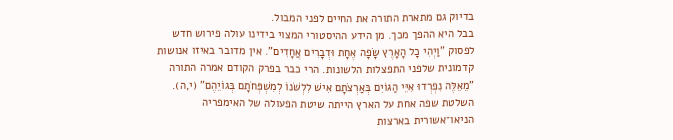בדיוק גם מתארת התורה את החיים לפני המבול.
בבל היא ההפך מכך. מן הידע ההיסטורי המצוי בידינו עולה פירוש חדש לפסוק "וַיְהִי כָל הָאָרֶץ שָׂפָה אֶחָת וּדְבָרִים אֲחָדִים". אין מדובר באיזו אנושות קדמונית שלפני התפצלות הלשונות. הרי כבר בפרק הקודם אמרה התורה "מֵאֵלֶּה נִפְרְדוּ אִיֵּי הַגּוֹיִם בְּאַרְצֹתָם אִישׁ לִלְשֹׁנוֹ לְמִשְׁפְּחֹתָם בְּגוֹיֵהֶם" (י,ה). השלטת שפה אחת על הארץ הייתה שיטת הפעולה של האימפריה הניאו־אשורית בארצות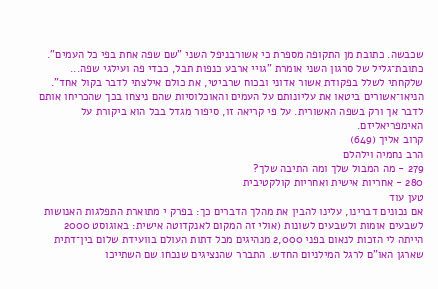שכבשה. כתובת מן התקופה מספרת כי אשורבניפל השני "שם שפה אחת בפי כל העמים". כתובת־גליל של סרגון השני אומרת "גויי ארבע כנפות תבל, כבדי פה ועילגי שפה... שלקחתי לשלל בפקודת אשור אדוני ובכוח שרביטי, את כולם אילצתי לדבר בקול אחד". הניאו־אשורים ביטאו את עליונותם על העמים והאוכלוסיות שהם ניצחו בכך שהכריחו אותם לדבר אך ורק בשפה האשורית. על פי קריאה זו, סיפור מגדל בבל הוא ביקורת על האימפריאליזם.
קרוב אליך (649)
הרב נחמיה וילהלם
279 - מה המבול שלך ומה התיבה שלך?
280 - אחריות אישית ואחריות קולקטיבית
טען עוד
אם נכונים דברינו, עלינו להבין את מהלך הדברים כך: בפרק י מתוארת התפלגות האנושות לשבעים אומות ולשבעים לשונות (אולי זה המקום לאנקדוטה אישית: באוגוסט 2000 הייתה לי הזכות לנאום בפני 2,000 מנהיגים מכל דתות העולם בוועידת שלום בין־דתית שארגן האו"ם לרגל המילניום החדש. התברר שהנציגים שנכחו שם השתייכו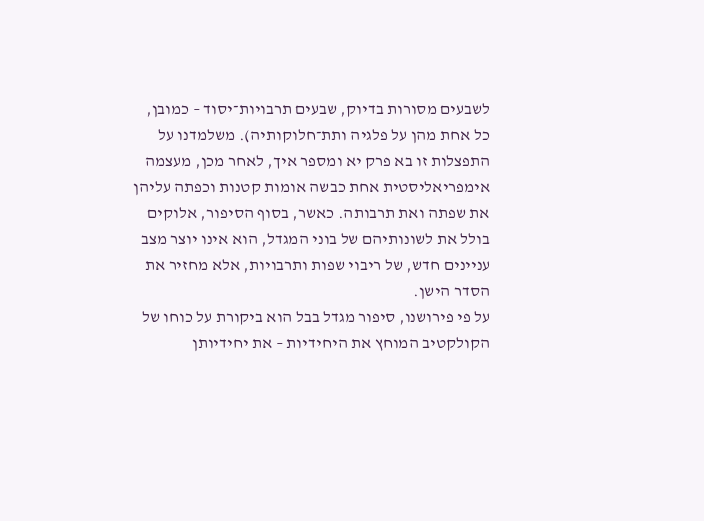לשבעים מסורות בדיוק, שבעים תרבויות־יסוד – כמובן, כל אחת מהן על פלגיה ותת־חלוקותיה). משלמדנו על התפצלות זו בא פרק יא ומספר איך, לאחר מכן, מעצמה אימפריאליסטית אחת כבשה אומות קטנות וכפתה עליהן את שפתה ואת תרבותה. כאשר, בסוף הסיפור, אלוקים בולל את לשונותיהם של בוני המגדל, הוא אינו יוצר מצב עניינים חדש, של ריבוי שפות ותרבויות, אלא מחזיר את הסדר הישן.
על פי פירושנו, סיפור מגדל בבל הוא ביקורת על כוחו של הקולקטיב המוחץ את היחידיות – את יחידיותן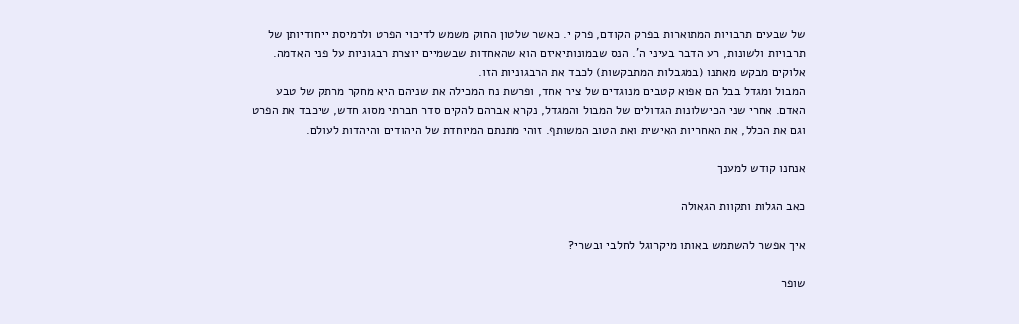של שבעים תרבויות המתוארות בפרק הקודם, פרק י. כאשר שלטון החוק משמש לדיכוי הפרט ולרמיסת ייחודיותן של תרבויות ולשונות, רע הדבר בעיני ה'. הנס שבמונותיאיזם הוא שהאחדות שבשמיים יוצרת רבגוניות על פני האדמה. אלוקים מבקש מאתנו (במגבלות המתבקשות) לכבד את הרבגוניות הזו.
המבול ומגדל בבל הם אפוא קטבים מנוגדים של ציר אחד, ופרשת נח המכילה את שניהם היא מחקר מרתק של טבע האדם. אחרי שני הכישלונות הגדולים של המבול והמגדל, נקרא אברהם להקים סדר חברתי מסוג חדש, שיכבד את הפרט וגם את הכלל, את האחריות האישית ואת הטוב המשותף. זוהי מתנתם המיוחדת של היהודים והיהדות לעולם.

אנחנו קודש למענך

כאב הגלות ותקוות הגאולה

איך אפשר להשתמש באותו מיקרוגל לחלבי ובשרי?

שופר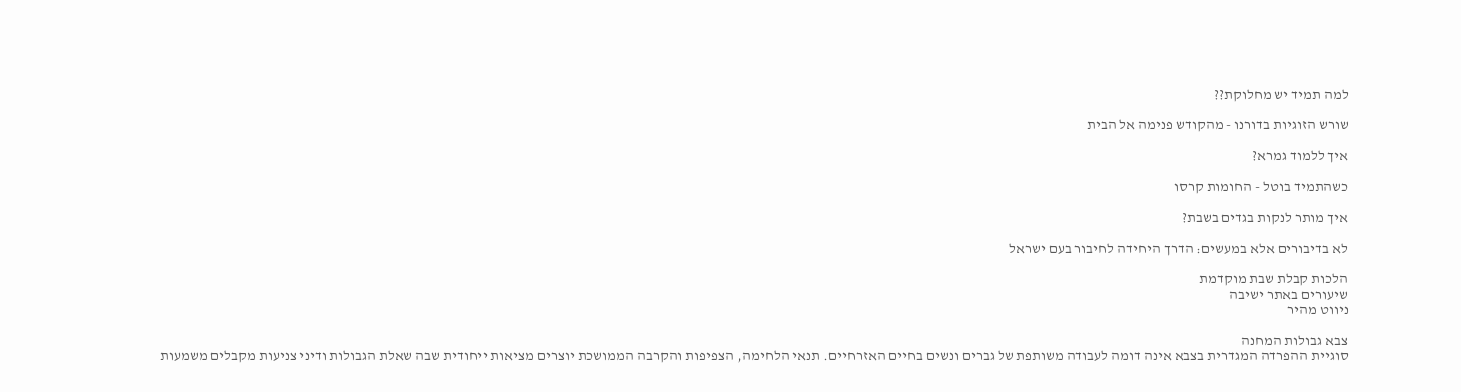למה תמיד יש מחלוקת??

שורש הזוגיות בדורנו - מהקודש פנימה אל הבית

איך ללמוד גמרא?

כשהתמיד בוטל - החומות קרסו

איך מותר לנקות בגדים בשבת?

לא בדיבורים אלא במעשים: הדרך היחידה לחיבור בעם ישראל

הלכות קבלת שבת מוקדמת
שיעורים באתר ישיבה
ניווט מהיר

צבא גבולות המחנה
סוגיית ההפרדה המגדרית בצבא אינה דומה לעבודה משותפת של גברים ונשים בחיים האזרחיים. תנאי הלחימה, הצפיפות והקרבה הממושכת יוצרים מציאות ייחודית שבה שאלת הגבולות ודיני צניעות מקבלים משמעות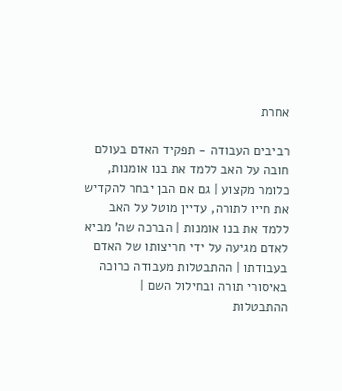אחרת

רביבים העבודה - תפקיד האדם בעולם
חובה על האב ללמד את בנו אומנות, כלומר מקצוע | גם אם הבן יבחר להקדיש את חייו לתורה, עדיין מוטל על האב ללמד את בנו אומנות | הברכה שה' מביא לאדם מגיעה על ידי חריצותו של האדם בעבודתו | ההתבטלות מעבודה כרוכה באיסורי תורה ובחילול השם | ההתבטלות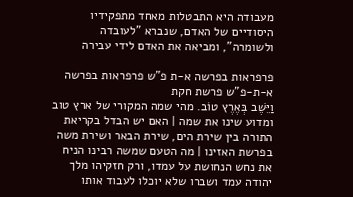מעבודה היא התבטלות מאחד מתפקידיו היסודיים של האדם, שנברא "לעובדה ולשומרה", ומביאה את האדם לידי עבירה

פרפראות בפרשה א-ת פ"ש פרפראות בפרשה א-ת-פ"ש פרשת חקת
וַיֵּשֶׁב בְּאֶרֶץ טוֹב. מהי שמה המקורי של ארץ טוב ומדוע שינו את שמה | האם יש הבדל בקריאת התורה בין שירת הים, שירת הבאר ושירת משה בפרשת האזינו | מה הטעם שמשה רבינו הניח את נחש הנחושת על עמדו, ורק חזקיהו מלך יהודה עמד ושברו שלא יוכלו לעבוד אותו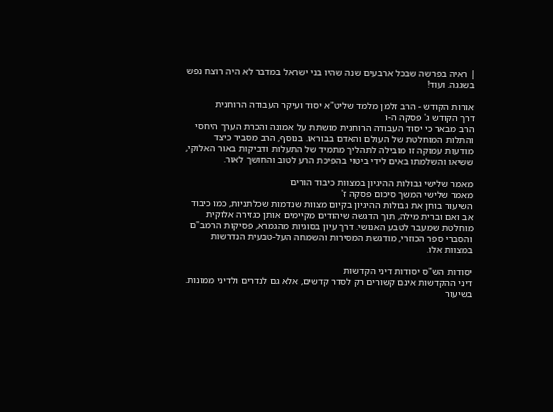| ראיה בפרשה שבכל ארבעים שנה שהיו בני ישראל במדבר לא היה רוצח נפש בשגגה. ועוד!

אורות הקודש - הרב זלמן מלמד שליט"א יסוד ועיקר העבודה הרוחנית
דרך הקודש ג' פסקה ה-ו
הרב מבאר כי יסוד העבודה הרוחנית מושתת על אמונה והכרת הערך היחסי והתלות המוחלטת של העולם והאדם בבוראו. בנוסף, הרב מסביר כיצד מודעות עמוקה זו מובילה לתהליך מתמיד של התעלות ודביקות באור האלוקי, ששיאו והשלמתו באים לידי ביטוי בהפיכת הרע לטוב והחושך לאור.

מאמר שלישי גבולות ההיגיון במצוות כיבוד הורים
מאמר שלישי המשך סיכום פסקה ז'
השיעור בוחן את גבולות ההיגיון בקיום מצוות שנדמות שכלתניות, כמו כיבוד אב ואם וברית מילה, תוך הדגשה שיהודים מקיימים אותן כגזירה אלוקית מוחלטת שמעבר לטבע האנושי. דרך עיון בסוגיות מהגמרא, פסיקות הרמב"ם והסברי ספר הכוזרי, מודגשת המסירות והשמחה העל-טבעית הנדרשות במצוות אלו.

יסודות הש"ס יסודות דיני הקדשות
דיני ההקדשות אינם קשורים רק לסדר קדשים, אלא גם לנדרים ולדיני ממונות. בשיעור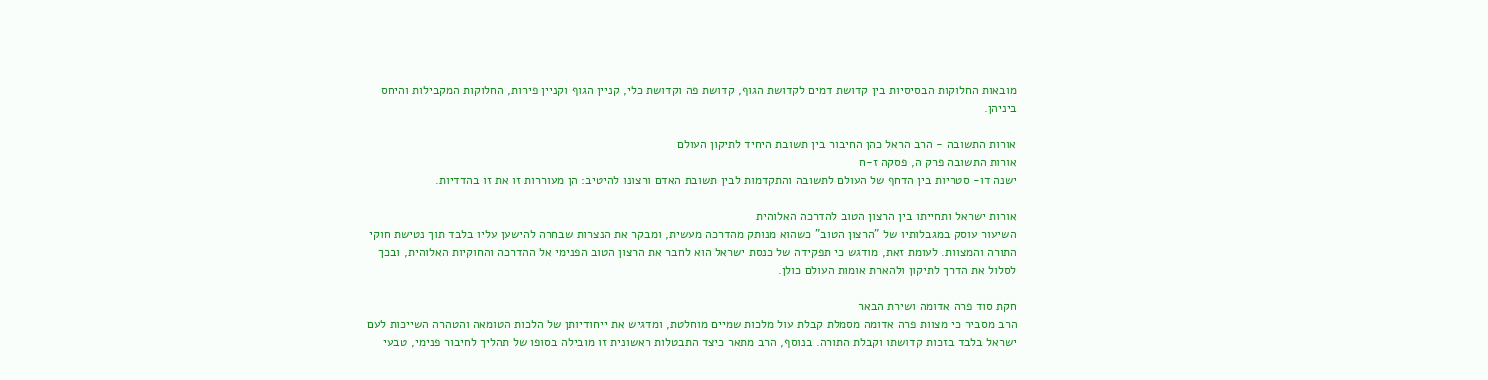מובאות החלוקות הבסיסיות בין קדושת דמים לקדושת הגוף, קדושת פה וקדושת כלי, קניין הגוף וקניין פירות, החלוקות המקבילות והיחס ביניהן.

אורות התשובה - הרב הראל כהן החיבור בין תשובת היחיד לתיקון העולם
אורות התשובה פרק ה, פסקה ז-ח
ישנה דו- סטריות בין הדחף של העולם לתשובה והתקדמות לבין תשובת האדם ורצונו להיטיב: הן מעוררות זו את זו בהדדיות.

אורות ישראל ותחייתו בין הרצון הטוב להדרכה האלוהית
השיעור עוסק במגבלותיו של "הרצון הטוב" כשהוא מנותק מהדרכה מעשית, ומבקר את הנצרות שבחרה להישען עליו בלבד תוך נטישת חוקי התורה והמצוות. לעומת זאת, מודגש כי תפקידה של כנסת ישראל הוא לחבר את הרצון הטוב הפנימי אל ההדרכה והחוקיות האלוהית, ובכך לסלול את הדרך לתיקון ולהארת אומות העולם כולן.

חקת סוד פרה אדומה ושירת הבאר
הרב מסביר כי מצוות פרה אדומה מסמלת קבלת עול מלכות שמיים מוחלטת, ומדגיש את ייחודיותן של הלכות הטומאה והטהרה השייכות לעם ישראל בלבד בזכות קדושתו וקבלת התורה. בנוסף, הרב מתאר כיצד התבטלות ראשונית זו מובילה בסופו של תהליך לחיבור פנימי, טבעי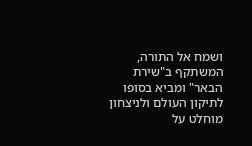ושמח אל התורה, המשתקף ב"שירת הבאר" ומביא בסופו לתיקון העולם ולניצחון מוחלט על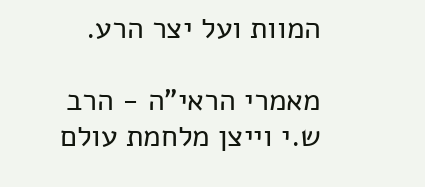המוות ועל יצר הרע.

מאמרי הראי"ה - הרב ש.י וייצן מלחמת עולם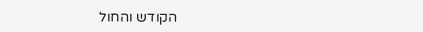הקודש והחול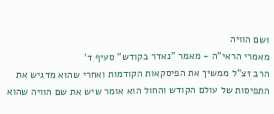ושם הוויה
מאמרי הראי"ה - מאמר "נאדר בקודש" סעיף ד'
הרב זצ"ל ממשיך את הפיסקאות הקודמות ואחרי שהוא מדגיש את התפיסות של עולם הקודש והחול הוא אומר שיש את שם הוויה שהוא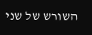השורש של שני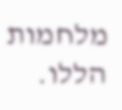מלחמות הללו.